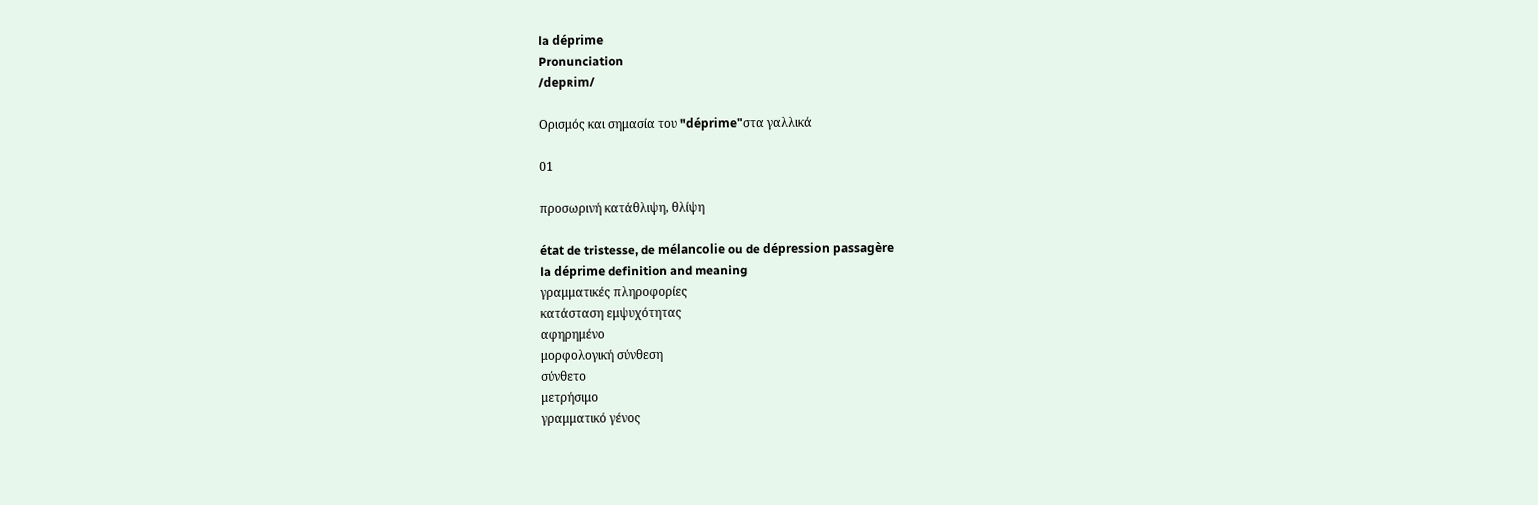la déprime
Pronunciation
/depʀim/

Ορισμός και σημασία του "déprime"στα γαλλικά

01

προσωρινή κατάθλιψη, θλίψη

état de tristesse, de mélancolie ou de dépression passagère
la déprime definition and meaning
γραμματικές πληροφορίες
κατάσταση εμψυχότητας
αφηρημένο
μορφολογική σύνθεση
σύνθετο
μετρήσιμο
γραμματικό γένος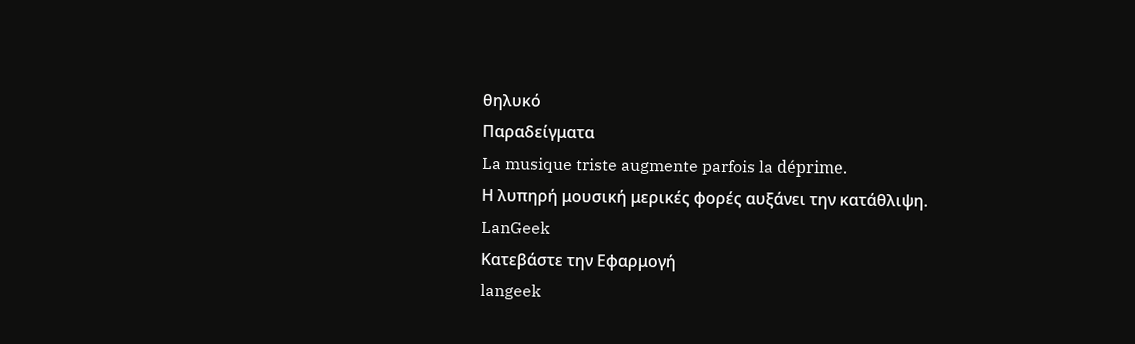θηλυκό
Παραδείγματα
La musique triste augmente parfois la déprime.
Η λυπηρή μουσική μερικές φορές αυξάνει την κατάθλιψη.
LanGeek
Κατεβάστε την Εφαρμογή
langeek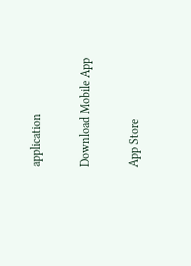application

Download Mobile App

App Store